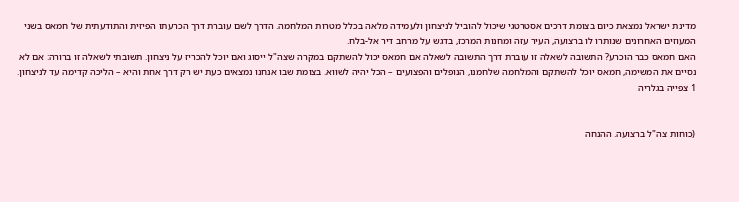מדינת ישראל נמצאת כיום בצומת דרכים אסטרטגי שיכול להוביל לניצחון ולעמידה מלאה בכלל מטרות המלחמה. הדרך לשם עוברת דרך הכרעתו הפיזית והתודעתית של חמאס בשני המעוזים האחרונים שנותרו לו ברצועה, העיר עזה ומחנות המרכז, בדגש על מרחב דיר אל-בלח.
האם חמאס כבר הוכרע? התשובה לשאלה זו עוברת דרך התשובה לשאלה אם חמאס יכול להשתקם במקרה שצה"ל ייסוג ואם יוכל להכריז על ניצחון. תשובתי לשאלה זו ברורה: אם לא נסיים את המשימה, חמאס יוכל להשתקם והמלחמה שלחמנו, הנופלים והפצועים – הכל יהיה לשווא. בצומת שבו אנחנו נמצאים כעת יש רק דרך אחת והיא – הליכה קדימה עד לניצחון.
1 צפייה בגלריה


(כוחות צה"ל ברצועה. ההנחה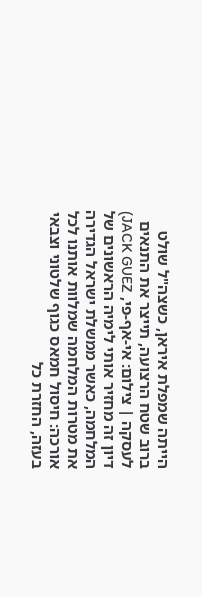הייתה שמפלת איראן, כשצה"ל שולט ברוב שטח הרצועה, תייצר את התנאים לעסקה | צילום: אי-אף-פי, JACK GUEZ)
דיון זה מחזיר אותי לימיה הראשונים של המלחמה, כאשר ממשלת ישראל הגדירה את מטרות המלחמה שמלוות אותנו לכל אורכה: חיסול חמאס כגוף שלטוני וצבאי בעזה, החזרת כל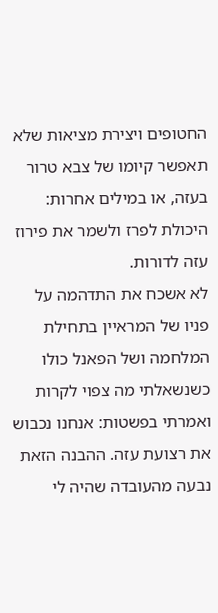החטופים ויצירת מציאות שלא תאפשר קיומו של צבא טרור בעזה, או במילים אחרות: היכולת לפרז ולשמר את פירוז עזה לדורות.
לא אשכח את התדהמה על פניו של המראיין בתחילת המלחמה ושל הפאנל כולו כשנשאלתי מה צפוי לקרות ואמרתי בפשטות: אנחנו נכבוש את רצועת עזה. ההבנה הזאת נבעה מהעובדה שהיה לי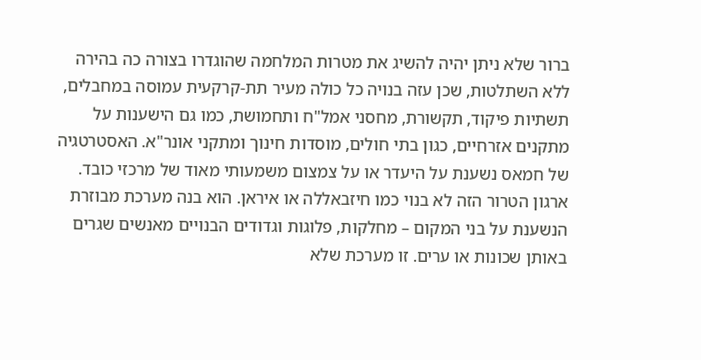ברור שלא ניתן יהיה להשיג את מטרות המלחמה שהוגדרו בצורה כה בהירה ללא השתלטות, שכן עזה בנויה כל כולה מעיר תת-קרקעית עמוסה במחבלים, תשתיות פיקוד, תקשורת, מחסני אמל"ח ותחמושת, כמו גם הישענות על מתקנים אזרחיים, כגון בתי חולים, מוסדות חינוך ומתקני אונר"א. האסטרטגיה של חמאס נשענת על היעדר או על צמצום משמעותי מאוד של מרכזי כובד. ארגון הטרור הזה לא בנוי כמו חיזבאללה או איראן. הוא בנה מערכת מבוזרת הנשענת על בני המקום – מחלקות, פלוגות וגדודים הבנויים מאנשים שגרים באותן שכונות או ערים. זו מערכת שלא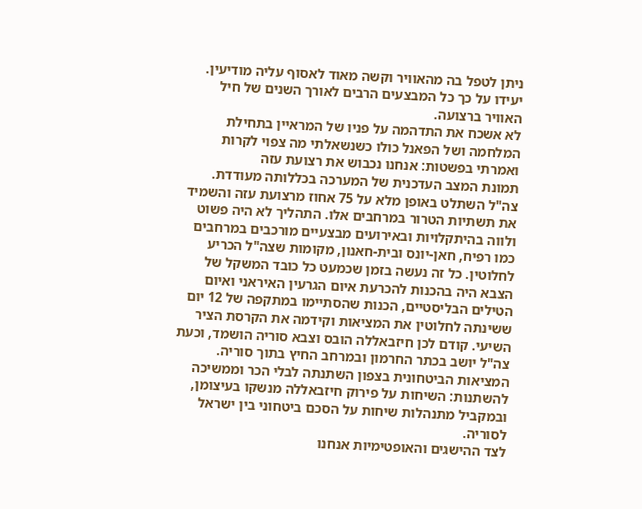ניתן לטפל בה מהאוויר וקשה מאוד לאסוף עליה מודיעין. יעידו על כך כל המבצעים הרבים לאורך השנים של חיל האוויר ברצועה.
לא אשכח את התדהמה על פניו של המראיין בתחילת המלחמה ושל הפאנל כולו כשנשאלתי מה צפוי לקרות ואמרתי בפשטות: אנחנו נכבוש את רצועת עזה
תמונת המצב העדכנית של המערכה בכללותה מעודדת. צה"ל השתלט באופן מלא על 75 אחוז מרצועת עזה והשמיד את תשתיות הטרור במרחבים אלו. התהליך לא היה פשוט ולווה בהיתקלויות ובאירועים מבצעיים מורכבים במרחבים כמו רפיח, חאן-יונס ובית-חאנון, מקומות שצה"ל הכריע לחלוטין. כל זה נעשה בזמן שכמעט כל כובד המשקל של הצבא היה בהכנות להכרעת איום הגרעין האיראני ואיום הטילים הבליסטיים, הכנות שהסתיימו במתקפה של 12 יום ששינתה לחלוטין את המציאות וקידמה את הקרסת הציר השיעי. קודם לכן חיזבאללה הובס וצבא סוריה הושמד, וכעת צה"ל יושב בכתר החרמון ובמרחב החיץ בתוך סוריה. המציאות הביטחונית בצפון השתנתה לבלי הכר וממשיכה להשתנות: השיחות על פירוק חיזבאללה מנשקו בעיצומן, ובמקביל מתנהלות שיחות על הסכם ביטחוני בין ישראל לסוריה.
לצד ההישגים והאופטימיות אנחנו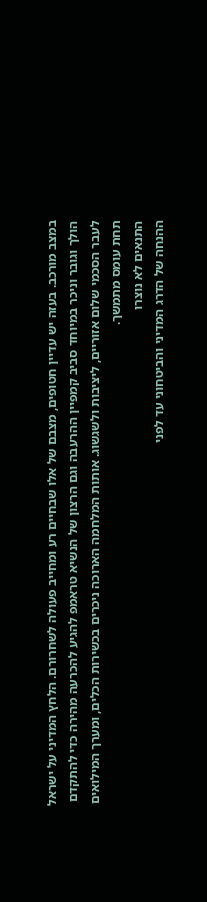במצב מורכב. בעזה יש עדיין חטופים, מצבם של אלו שבחיים רע ומחייב פעולה לשחרורם. הלחץ המדיני על ישראל הולך וגובר וניכר במיוחד סביב קמפיין ההרעבה וגם הרצון של הנשיא טראמפ להגיע להכרעה מהירה כדי להתקדם לעבר הסכמי שלום אזוריים, ליציבות ולשגשוג. אותות המלחמה הארוכה ניכרים בכשירות הכלים, ומערך המילואים תחת עומס מתמשך.
התנאים לא נוצרו
ההנחה של הדרג המדיני והביטחוני עד לפני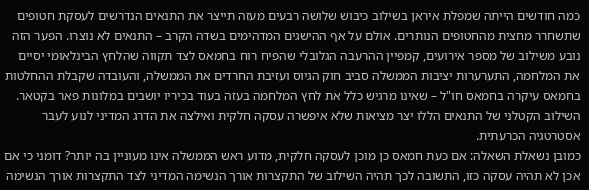כמה חודשים הייתה שמפלת איראן בשילוב כיבוש שלושה רבעים מעזה תייצר את התנאים הנדרשים לעסקת חטופים שתשחרר מחצית מהחטופים הנותרים. אולם על אף ההישגים המדהימים בשדה הקרב – התנאים לא נוצרו. הפער הזה נובע משילוב של מספר אירועים, קמפיין ההרעבה הגלובלי שהפיח רוח בחמאס לצד תקווה שהלחץ הבינלאומי יסיים את המלחמה, התערערות יציבות הממשלה סביב חוק הגיוס ועזיבת החרדים את הממשלה, והעובדה שקבלת ההחלטות בחמאס עיקרה בחמאס חו"ל – שאינו מרגיש כלל את לחץ המלחמה בעזה בעוד בכיריו יושבים במלונות פאר בקטאר. השילוב הקטלני של התנאים הללו יצר מציאות שלא איפשרה עסקה חלקית ואילצה את הדרג המדיני לנוע לעבר אסטרטגיה הכרעתית.
כמובן נשאלת השאלה: אם כעת חמאס כן מוכן לעסקה חלקית, מדוע ראש הממשלה אינו מעוניין בה יותר? דומני כי אם אכן לא תהיה עסקה כזו, התשובה לכך תהיה השילוב של התקצרות אורך הנשימה המדיני לצד התקצרות אורך הנשימה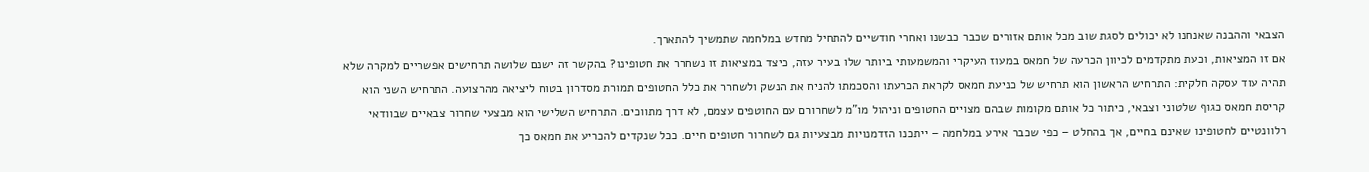הצבאי וההבנה שאנחנו לא יכולים לסגת שוב מכל אותם אזורים שכבר כבשנו ואחרי חודשיים להתחיל מחדש במלחמה שתמשיך להתארך.
אם זו המציאות, וכעת מתקדמים לכיוון הכרעה של חמאס במעוז העיקרי והמשמעותי ביותר שלו בעיר עזה, כיצד במציאות זו נשחרר את חטופינו? בהקשר זה ישנם שלושה תרחישים אפשריים למקרה שלא תהיה עוד עסקה חלקית: התרחיש הראשון הוא תרחיש של כניעת חמאס לקראת הכרעתו והסכמתו להניח את הנשק ולשחרר את כלל החטופים תמורת מסדרון בטוח ליציאה מהרצועה. התרחיש השני הוא קריסת חמאס כגוף שלטוני וצבאי, כיתור כל אותם מקומות שבהם מצויים החטופים וניהול מו"מ לשחרורם עם החוטפים עצמם, לא דרך מתווכים. התרחיש השלישי הוא מבצעי שחרור צבאיים שבוודאי רלוונטיים לחטופינו שאינם בחיים, אך בהחלט – כפי שכבר אירע במלחמה – ייתכנו הזדמנויות מבצעיות גם לשחרור חטופים חיים. ככל שנקדים להכריע את חמאס כך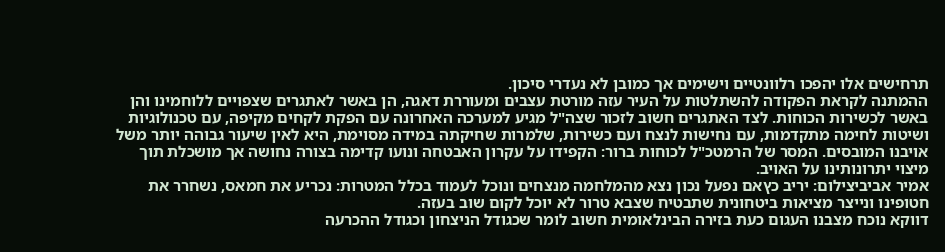תרחישים אלו יהפכו רלוונטיים וישימים אך כמובן לא נעדרי סיכון.
ההמתנה לקראת הפקודה להשתלטות על העיר עזה מורטת עצבים ומעוררת דאגה, הן באשר לאתגרים שצפויים ללוחמינו והן באשר לכשירות הכוחות. לצד האתגרים חשוב לזכור שצה"ל מגיע למערכה האחרונה עם הפקת לקחים מקיפה, עם טכנולוגיות ושיטות לחימה מתקדמות, עם נחישות לנצח ועם כשירות, שלמרות שחיקתה במידה מסוימת, היא לאין שיעור גבוהה יותר משל אויבנו המובסים. המסר של הרמטכ"ל לכוחות ברור: הקפידו על עקרון האבטחה ונועו קדימה בצורה נחושה אך מושכלת תוך מיצוי יתרונותינו על האויב.
אמיר אביביצילום: יריב כץאם נפעל נכון נצא מהמלחמה מנצחים ונוכל לעמוד בכלל המטרות: נכריע את חמאס, נשחרר את חטופינו ונייצר מציאות ביטחונית שתבטיח שצבא טרור לא יוכל לקום שוב בעזה.
דווקא נוכח מצבנו העגום כעת בזירה הבינלאומית חשוב לומר שכגודל הניצחון וכגודל ההכרעה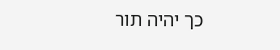כך יהיה תור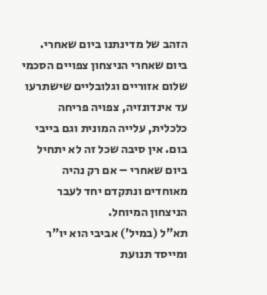הזהב של מדינתנו ביום שאחרי. ביום שאחרי הניצחון צפויים הסכמי שלום אזוריים וגלובליים שישתרעו עד אינדונזיה, צפויה פריחה כלכלית, עלייה המונית וגם בייבי בום. אין סיבה שכל זה לא יתחיל ביום שאחרי – אם רק נהיה מאוחדים ונתקדם יחד לעבר הניצחון המיוחל.
תא"ל (במיל') אביבי הוא יו"ר ומייסד תנועת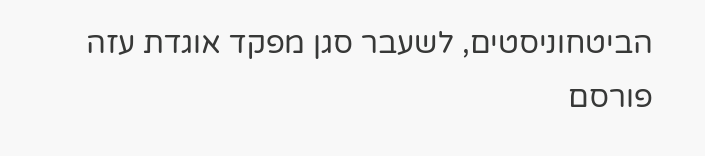הביטחוניסטים, לשעבר סגן מפקד אוגדת עזה
פורסם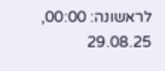לראשונה: 00:00, 29.08.25